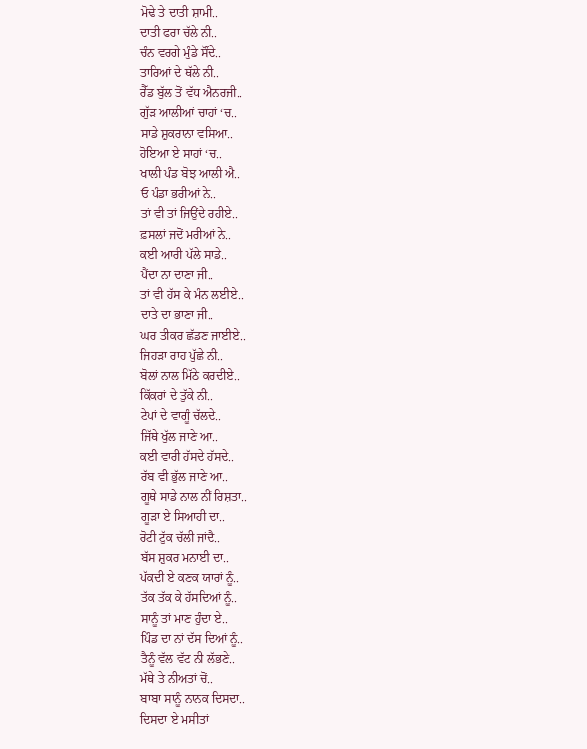ਮੋਢੇ ਤੇ ਦਾਤੀ ਸ਼ਾਮੀ..
ਦਾਤੀ ਫਰਾ ਚੱਲੇ ਨੀ..
ਚੰਨ ਵਰਗੇ ਮੁੰਡੇ ਸੌਂਦੇ..
ਤਾਰਿਆਂ ਦੇ ਥੱਲੇ ਨੀ..
ਰੈੱਡ ਬੁੱਲ ਤੋਂ ਵੱਧ ਐਨਰਜੀ..
ਗੁੱੜ ਆਲੀਆਂ ਚਾਹਾਂ ‘ਚ..
ਸਾਡੇ ਸ਼ੁਕਰਾਨਾ ਵਸਿਆ..
ਹੋਇਆ ਏ ਸਾਹਾਂ ‘ਚ..
ਖਾਲੀ ਪੰਡ ਬੋਝ ਆਲੀ ਐ..
ਓ ਪੰਡਾ ਭਰੀਆਂ ਨੇ..
ਤਾਂ ਵੀ ਤਾਂ ਜਿਉਂਦੇ ਰਹੀਏ..
ਫ਼ਸਲਾਂ ਜਦੋਂ ਮਰੀਆਂ ਨੇ..
ਕਈ ਆਰੀ ਪੱਲੇ ਸਾਡੇ..
ਪੈਂਦਾ ਨਾ ਦਾਣਾ ਜੀ..
ਤਾਂ ਵੀ ਹੱਸ ਕੇ ਮੰਨ ਲਈਏ..
ਦਾਤੇ ਦਾ ਭਾਣਾ ਜੀ..
ਘਰ ਤੀਕਰ ਛੱਡਣ ਜਾਈਏ..
ਜਿਹੜਾ ਰਾਹ ਪੁੱਛੇ ਨੀ..
ਬੋਲਾਂ ਨਾਲ ਮਿੱਠੇ ਕਰਦੀਏ..
ਕਿੱਕਰਾਂ ਦੇ ਤੁੱਕੇ ਨੀ..
ਟੇਪਾਂ ਦੇ ਵਾਗੂੰ ਚੱਲਦੇ..
ਜਿੱਥੇ ਖੁੱਲ ਜਾਣੇ ਆ..
ਕਈ ਵਾਰੀ ਹੱਸਦੇ ਹੱਸਦੇ..
ਰੱਬ ਵੀ ਭੁੱਲ ਜਾਣੇ ਆ..
ਗੂਥੇ ਸਾਡੇ ਨਾਲ ਨੀਂ ਰਿਸ਼ਤਾ..
ਗੂੜਾ ਏ ਸਿਆਹੀ ਦਾ..
ਰੋਟੀ ਟੁੱਕ ਚੱਲੀ ਜਾਂਦੈ..
ਬੱਸ ਸ਼ੁਕਰ ਮਨਾਈ ਦਾ..
ਪੱਕਦੀ ਏ ਕਣਕ ਯਾਰਾਂ ਨੂੰ..
ਤੱਕ ਤੱਕ ਕੇ ਹੱਸਦਿਆਂ ਨੂੰ..
ਸਾਨੂੰ ਤਾਂ ਮਾਣ ਹੁੰਦਾ ਏ..
ਪਿੰਡ ਦਾ ਨਾਂ ਦੱਸ ਦਿਆਂ ਨੂੰ..
ਤੈਨੂੰ ਵੱਲ ਵੱਟ ਨੀ ਲੱਭਣੇ..
ਮੱਥੇ ਤੇ ਨੀਅਤਾਂ ਚੋਂ..
ਬਾਬਾ ਸਾਨੂੰ ਨਾਨਕ ਦਿਸਦਾ..
ਦਿਸਦਾ ਏ ਮਸੀਤਾਂ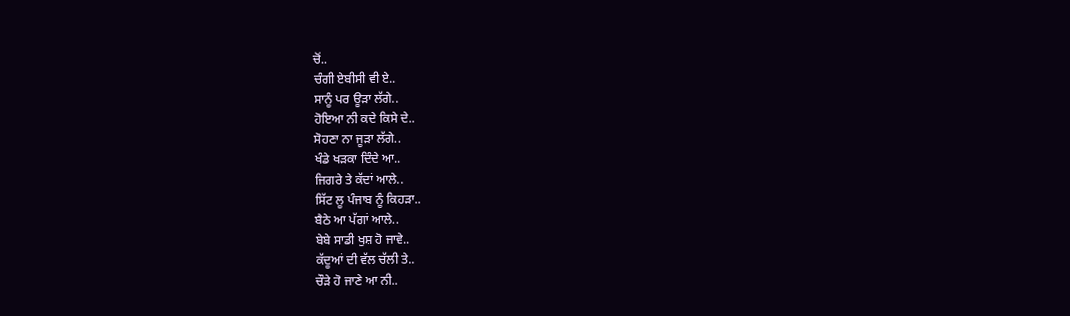ਚੋਂ..
ਚੰਗੀ ਏਬੀਸੀ ਵੀ ਏ..
ਸਾਨੂੰ ਪਰ ਊੜਾ ਲੱਗੇ..
ਹੋਇਆ ਨੀ ਕਦੇ ਕਿਸੇ ਦੇ..
ਸੋਹਣਾ ਨਾ ਜੂੜਾ ਲੱਗੇ..
ਖੰਡੇ ਖੜਕਾ ਦਿੰਦੇ ਆ..
ਜਿਗਰੇ ਤੇ ਕੱਦਾਂ ਆਲੇ..
ਸਿੱਟ ਲੂ ਪੰਜਾਬ ਨੂੰ ਕਿਹੜਾ..
ਬੈਠੇ ਆ ਪੱਗਾਂ ਆਲੇ..
ਬੇਬੇ ਸਾਡੀ ਖੁਸ਼ ਹੋ ਜਾਵੇ..
ਕੱਦੂਆਂ ਦੀ ਵੱਲ ਚੱਲੀ ਤੇ..
ਚੌੜੇ ਹੋ ਜਾਣੇ ਆ ਨੀ..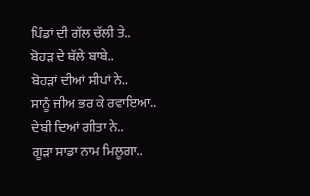ਪਿੰਡਾਂ ਦੀ ਗੱਲ ਚੱਲੀ ਤੇ..
ਬੋਹੜ ਦੇ ਥੱਲੇ ਬਾਬੇ..
ਬੋਹੜਾਂ ਦੀਆਂ ਸੀਪਾਂ ਨੇ..
ਸਾਨੂੰ ਜੀਅ ਭਰ ਕੇ ਰਵਾਇਆ..
ਦੇਬੀ ਦਿਆਂ ਗੀਤਾ ਨੇ..
ਗੂੜਾ ਸਾਡਾ ਨਾਮ ਮਿਲੂਗਾ..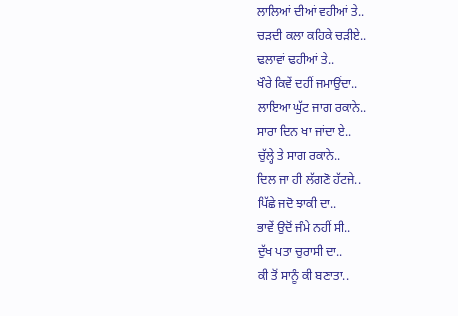ਲਾਲਿਆਂ ਦੀਆਂ ਵਹੀਆਂ ਤੇ..
ਚੜਦੀ ਕਲਾ ਕਹਿਕੇ ਚੜੀਏ..
ਢਲਾਵਾਂ ਢਹੀਆਂ ਤੇ..
ਖੌਰੇ ਕਿਵੇਂ ਦਹੀਂ ਜਮਾਉਂਦਾ..
ਲਾਇਆ ਘੁੱਟ ਜਾਗ ਰਕਾਨੇ..
ਸਾਰਾ ਦਿਨ ਖਾ ਜਾਂਦਾ ਏ..
ਚੁੱਲ੍ਹੇ ਤੇ ਸਾਗ ਰਕਾਨੇ..
ਦਿਲ ਜਾ ਹੀ ਲੱਗਣੋ ਹੱਟਜੇ..
ਪਿੱਛੇ ਜਦੋ ਝਾਕੀ ਦਾ..
ਭਾਵੇਂ ਉਦੋਂ ਜੰਮੇ ਨਹੀਂ ਸੀ..
ਦੁੱਖ ਪਤਾ ਚੁਰਾਸੀ ਦਾ..
ਕੀ ਤੋਂ ਸਾਨੂੰ ਕੀ ਬਣਾਤਾ..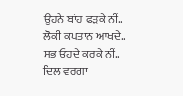ਉਹਨੇ ਬਾਂਹ ਫੜਕੇ ਨੀਂ..
ਲੋਕੀ ਕਪਤਾਨ ਆਖਦੇ..
ਸਭ ਓਹਦੇ ਕਰਕੇ ਨੀਂ..
ਦਿਲ ਵਰਗਾ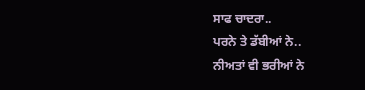ਸਾਫ ਚਾਦਰਾ..
ਪਰਨੇ ਤੇ ਡੱਬੀਆਂ ਨੇ..
ਨੀਅਤਾਂ ਵੀ ਭਰੀਆਂ ਨੇ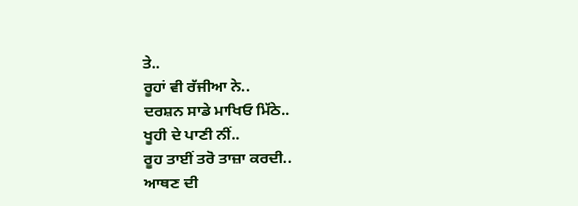ਤੇ..
ਰੂਹਾਂ ਵੀ ਰੱਜੀਆ ਨੇ..
ਦਰਸ਼ਨ ਸਾਡੇ ਮਾਖਿਓ ਮਿੱਠੇ..
ਖੂਹੀ ਦੇ ਪਾਣੀ ਨੀਂ..
ਰੂਹ ਤਾਈਂ ਤਰੋ ਤਾਜ਼ਾ ਕਰਦੀ..
ਆਥਣ ਦੀ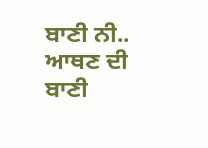ਬਾਣੀ ਨੀ..
ਆਥਣ ਦੀ ਬਾਣੀ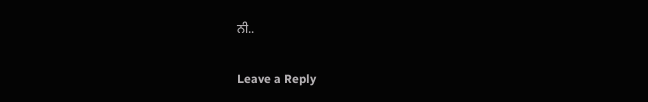ਨੀ..

Leave a Reply